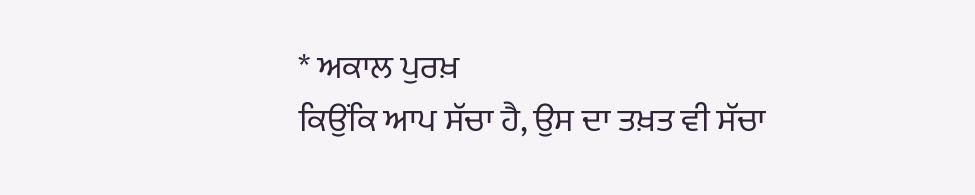* ਅਕਾਲ ਪੁਰਖ਼
ਕਿਉਂਕਿ ਆਪ ਸੱਚਾ ਹੈ, ਉਸ ਦਾ ਤਖ਼ਤ ਵੀ ਸੱਚਾ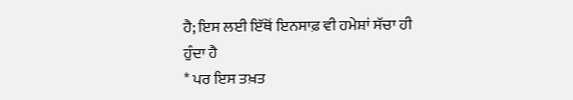ਹੈ; ਇਸ ਲਈ ਇੱਥੋਂ ਇਨਸਾਫ਼ ਵੀ ਹਮੇਸ਼ਾਂ ਸੱਚਾ ਹੀ
ਹੁੰਦਾ ਹੈ
* ਪਰ ਇਸ ਤਖ਼ਤ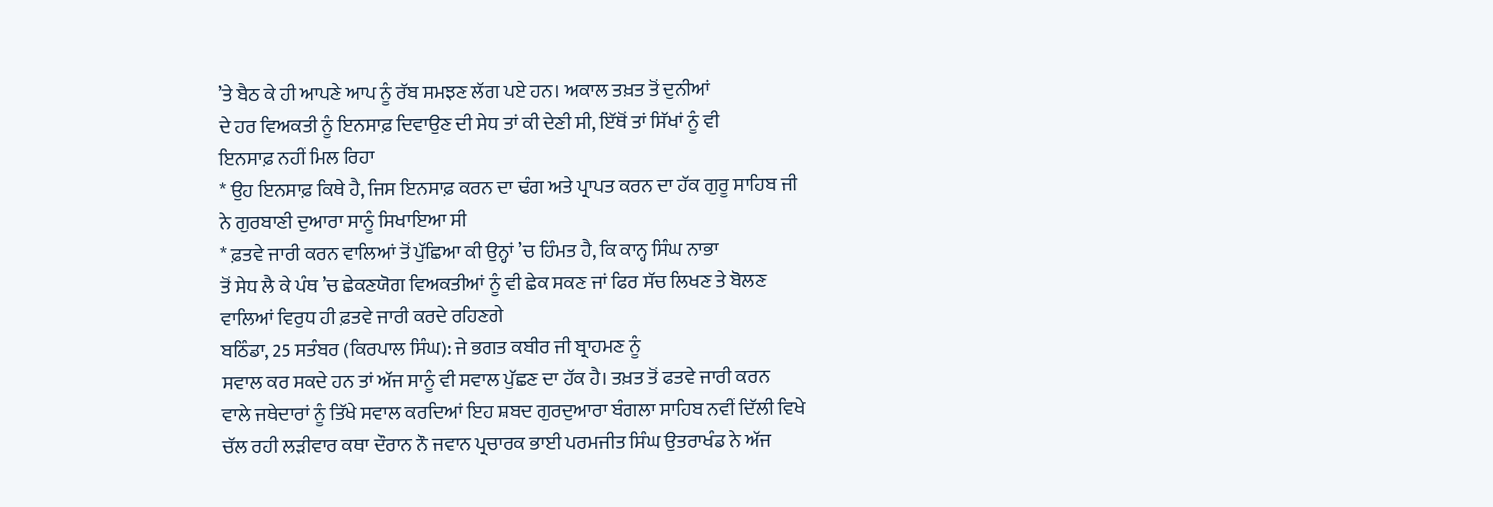’ਤੇ ਬੈਠ ਕੇ ਹੀ ਆਪਣੇ ਆਪ ਨੂੰ ਰੱਬ ਸਮਝਣ ਲੱਗ ਪਏ ਹਨ। ਅਕਾਲ ਤਖ਼ਤ ਤੋਂ ਦੁਨੀਆਂ
ਦੇ ਹਰ ਵਿਅਕਤੀ ਨੂੰ ਇਨਸਾਫ਼ ਦਿਵਾਉਣ ਦੀ ਸੇਧ ਤਾਂ ਕੀ ਦੇਣੀ ਸੀ, ਇੱਥੋਂ ਤਾਂ ਸਿੱਖਾਂ ਨੂੰ ਵੀ
ਇਨਸਾਫ਼ ਨਹੀਂ ਮਿਲ ਰਿਹਾ
* ਉਹ ਇਨਸਾਫ਼ ਕਿਥੇ ਹੈ, ਜਿਸ ਇਨਸਾਫ਼ ਕਰਨ ਦਾ ਢੰਗ ਅਤੇ ਪ੍ਰਾਪਤ ਕਰਨ ਦਾ ਹੱਕ ਗੁਰੂ ਸਾਹਿਬ ਜੀ
ਨੇ ਗੁਰਬਾਣੀ ਦੁਆਰਾ ਸਾਨੂੰ ਸਿਖਾਇਆ ਸੀ
* ਫ਼ਤਵੇ ਜਾਰੀ ਕਰਨ ਵਾਲਿਆਂ ਤੋਂ ਪੁੱਛਿਆ ਕੀ ਉਨ੍ਹਾਂ ’ਚ ਹਿੰਮਤ ਹੈ, ਕਿ ਕਾਨ੍ਹ ਸਿੰਘ ਨਾਭਾ
ਤੋਂ ਸੇਧ ਲੈ ਕੇ ਪੰਥ ’ਚ ਛੇਕਣਯੋਗ ਵਿਅਕਤੀਆਂ ਨੂੰ ਵੀ ਛੇਕ ਸਕਣ ਜਾਂ ਫਿਰ ਸੱਚ ਲਿਖਣ ਤੇ ਬੋਲਣ
ਵਾਲਿਆਂ ਵਿਰੁਧ ਹੀ ਫ਼ਤਵੇ ਜਾਰੀ ਕਰਦੇ ਰਹਿਣਗੇ
ਬਠਿੰਡਾ, 25 ਸਤੰਬਰ (ਕਿਰਪਾਲ ਸਿੰਘ): ਜੇ ਭਗਤ ਕਬੀਰ ਜੀ ਬ੍ਰਾਹਮਣ ਨੂੰ
ਸਵਾਲ ਕਰ ਸਕਦੇ ਹਨ ਤਾਂ ਅੱਜ ਸਾਨੂੰ ਵੀ ਸਵਾਲ ਪੁੱਛਣ ਦਾ ਹੱਕ ਹੈ। ਤਖ਼ਤ ਤੋਂ ਫਤਵੇ ਜਾਰੀ ਕਰਨ
ਵਾਲੇ ਜਥੇਦਾਰਾਂ ਨੂੰ ਤਿੱਖੇ ਸਵਾਲ ਕਰਦਿਆਂ ਇਹ ਸ਼ਬਦ ਗੁਰਦੁਆਰਾ ਬੰਗਲਾ ਸਾਹਿਬ ਨਵੀਂ ਦਿੱਲੀ ਵਿਖੇ
ਚੱਲ ਰਹੀ ਲੜੀਵਾਰ ਕਥਾ ਦੌਰਾਨ ਨੌ ਜਵਾਨ ਪ੍ਰਚਾਰਕ ਭਾਈ ਪਰਮਜੀਤ ਸਿੰਘ ਉਤਰਾਖੰਡ ਨੇ ਅੱਜ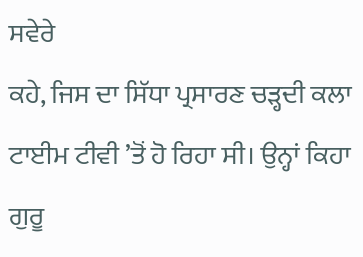ਸਵੇਰੇ
ਕਹੇ, ਜਿਸ ਦਾ ਸਿੱਧਾ ਪ੍ਰਸਾਰਣ ਚੜ੍ਹਦੀ ਕਲਾ ਟਾਈਮ ਟੀਵੀ ’ਤੋਂ ਹੋ ਰਿਹਾ ਸੀ। ਉਨ੍ਹਾਂ ਕਿਹਾ
ਗੁਰੂ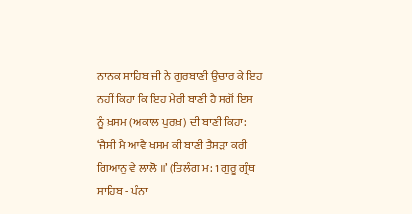ਨਾਨਕ ਸਾਹਿਬ ਜੀ ਨੇ ਗੁਰਬਾਣੀ ਉਚਾਰ ਕੇ ਇਹ ਨਹੀਂ ਕਿਹਾ ਕਿ ਇਹ ਮੇਰੀ ਬਾਣੀ ਹੈ ਸਗੋਂ ਇਸ
ਨੂੰ ਖ਼ਸਮ (ਅਕਾਲ ਪੁਰਖ਼) ਦੀ ਬਾਣੀ ਕਿਹਾ:
‘ਜੈਸੀ ਮੈ ਆਵੈ ਖਸਮ ਕੀ ਬਾਣੀ ਤੈਸੜਾ ਕਰੀ
ਗਿਆਨੁ ਵੇ ਲਾਲੋ ॥’ (ਤਿਲੰਗ ਮ: 1 ਗੁਰੂ ਗ੍ਰੰਥ ਸਾਹਿਬ - ਪੰਨਾ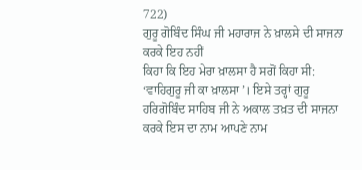722)
ਗੁਰੂ ਗੋਬਿੰਦ ਸਿੰਘ ਜੀ ਮਹਾਰਾਜ ਨੇ ਖ਼ਾਲਸੇ ਦੀ ਸਾਜਨਾ ਕਰਕੇ ਇਹ ਨਹੀਂ
ਕਿਹਾ ਕਿ ਇਹ ਮੇਰਾ ਖ਼ਾਲਸਾ ਹੈ ਸਗੋਂ ਕਿਹਾ ਸੀ: ‘ਵਾਹਿਗੁਰੂ ਜੀ ਕਾ ਖ਼ਾਲਸਾ’। ਇਸੇ ਤਰ੍ਹਾਂ ਗੁਰੂ
ਹਰਿਗੋਬਿੰਦ ਸਾਹਿਬ ਜੀ ਨੇ ਅਕਾਲ ਤਖ਼ਤ ਦੀ ਸਾਜਨਾ ਕਰਕੇ ਇਸ ਦਾ ਨਾਮ ਆਪਣੇ ਨਾਮ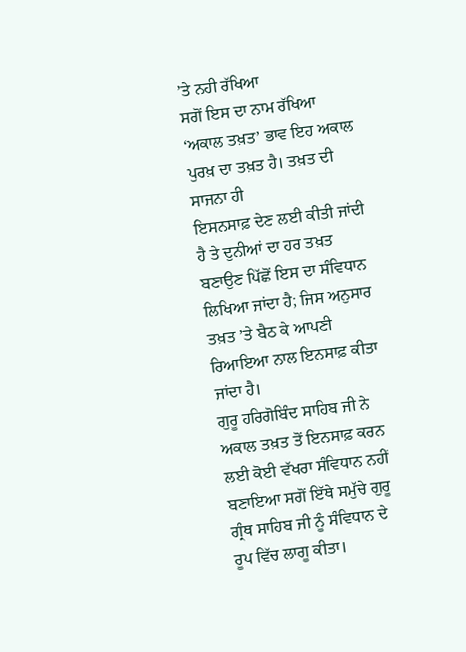’ਤੇ ਨਹੀ ਰੱਖਿਆ
ਸਗੋਂ ਇਸ ਦਾ ਨਾਮ ਰੱਖਿਆ ‘ਅਕਾਲ ਤਖ਼ਤ’ ਭਾਵ ਇਹ ਅਕਾਲ ਪੁਰਖ਼ ਦਾ ਤਖ਼ਤ ਹੈ। ਤਖ਼ਤ ਦੀ ਸਾਜਨਾ ਹੀ
ਇਸਨਸਾਫ਼ ਦੇਣ ਲਈ ਕੀਤੀ ਜਾਂਦੀ ਹੈ ਤੇ ਦੁਨੀਆਂ ਦਾ ਹਰ ਤਖ਼ਤ ਬਣਾਉਣ ਪਿੱਛੋਂ ਇਸ ਦਾ ਸੰਵਿਧਾਨ
ਲਿਖਿਆ ਜਾਂਦਾ ਹੈ; ਜਿਸ ਅਨੁਸਾਰ ਤਖ਼ਤ ’ਤੇ ਬੈਠ ਕੇ ਆਪਣੀ ਰਿਆਇਆ ਨਾਲ ਇਨਸਾਫ਼ ਕੀਤਾ ਜਾਂਦਾ ਹੈ।
ਗੁਰੂ ਹਰਿਗੋਬਿੰਦ ਸਾਹਿਬ ਜੀ ਨੇ ਅਕਾਲ ਤਖ਼ਤ ਤੋਂ ਇਨਸਾਫ਼ ਕਰਨ ਲਈ ਕੋਈ ਵੱਖਰਾ ਸੰਵਿਧਾਨ ਨਹੀਂ
ਬਣਾਇਆ ਸਗੋਂ ਇੱਥੇ ਸਮੁੱਚੇ ਗੁਰੂ ਗ੍ਰੰਥ ਸਾਹਿਬ ਜੀ ਨੂੰ ਸੰਵਿਧਾਨ ਦੇ ਰੂਪ ਵਿੱਚ ਲਾਗੂ ਕੀਤਾ।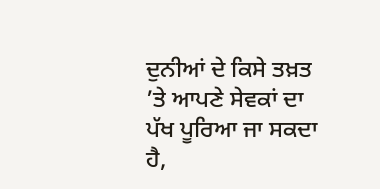ਦੁਨੀਆਂ ਦੇ ਕਿਸੇ ਤਖ਼ਤ ’ਤੇ ਆਪਣੇ ਸੇਵਕਾਂ ਦਾ ਪੱਖ ਪੂਰਿਆ ਜਾ ਸਕਦਾ ਹੈ,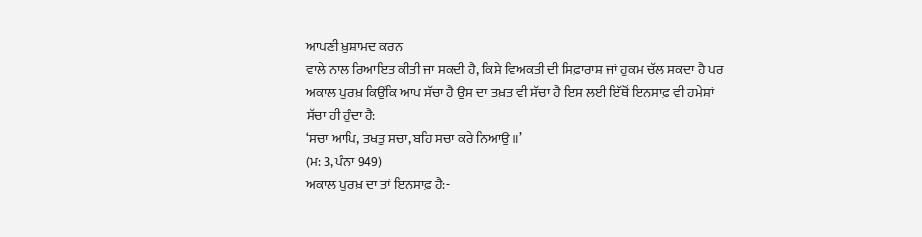ਆਪਣੀ ਖ਼ੁਸ਼ਾਮਦ ਕਰਨ
ਵਾਲੇ ਨਾਲ ਰਿਆਇਤ ਕੀਤੀ ਜਾ ਸਕਦੀ ਹੈ, ਕਿਸੇ ਵਿਅਕਤੀ ਦੀ ਸਿਫ਼ਾਰਾਸ਼ ਜਾਂ ਹੁਕਮ ਚੱਲ ਸਕਦਾ ਹੈ ਪਰ
ਅਕਾਲ ਪੁਰਖ਼ ਕਿਉਂਕਿ ਆਪ ਸੱਚਾ ਹੈ ਉਸ ਦਾ ਤਖ਼ਤ ਵੀ ਸੱਚਾ ਹੈ ਇਸ ਲਈ ਇੱਥੋਂ ਇਨਸਾਫ਼ ਵੀ ਹਮੇਸ਼ਾਂ
ਸੱਚਾ ਹੀ ਹੁੰਦਾ ਹੈ:
‘ਸਚਾ ਆਪਿ, ਤਖਤੁ ਸਚਾ, ਬਹਿ ਸਚਾ ਕਰੇ ਨਿਆਉ ॥’
(ਮ: 3, ਪੰਨਾ 949)
ਅਕਾਲ ਪੁਰਖ਼ ਦਾ ਤਾਂ ਇਨਸਾਫ਼ ਹੈ:-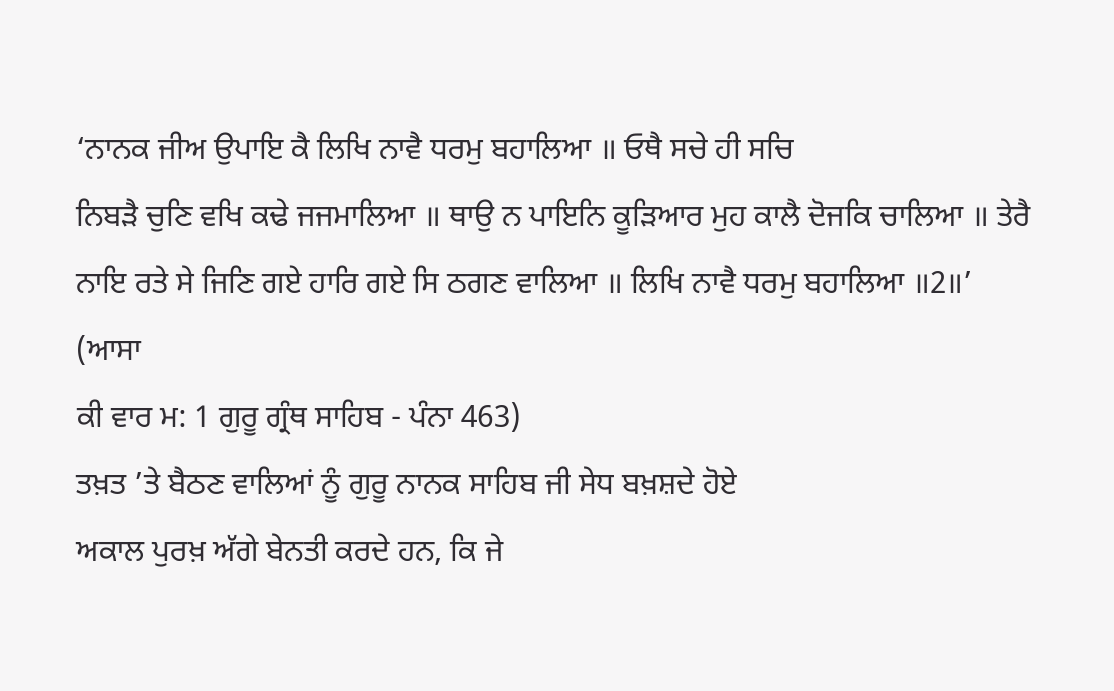‘ਨਾਨਕ ਜੀਅ ਉਪਾਇ ਕੈ ਲਿਖਿ ਨਾਵੈ ਧਰਮੁ ਬਹਾਲਿਆ ॥ ਓਥੈ ਸਚੇ ਹੀ ਸਚਿ
ਨਿਬੜੈ ਚੁਣਿ ਵਖਿ ਕਢੇ ਜਜਮਾਲਿਆ ॥ ਥਾਉ ਨ ਪਾਇਨਿ ਕੂੜਿਆਰ ਮੁਹ ਕਾਲੈ ਦੋਜਕਿ ਚਾਲਿਆ ॥ ਤੇਰੈ
ਨਾਇ ਰਤੇ ਸੇ ਜਿਣਿ ਗਏ ਹਾਰਿ ਗਏ ਸਿ ਠਗਣ ਵਾਲਿਆ ॥ ਲਿਖਿ ਨਾਵੈ ਧਰਮੁ ਬਹਾਲਿਆ ॥2॥’ (ਆਸਾ
ਕੀ ਵਾਰ ਮ: 1 ਗੁਰੂ ਗ੍ਰੰਥ ਸਾਹਿਬ - ਪੰਨਾ 463)
ਤਖ਼ਤ ’ਤੇ ਬੈਠਣ ਵਾਲਿਆਂ ਨੂੰ ਗੁਰੂ ਨਾਨਕ ਸਾਹਿਬ ਜੀ ਸੇਧ ਬਖ਼ਸ਼ਦੇ ਹੋਏ
ਅਕਾਲ ਪੁਰਖ਼ ਅੱਗੇ ਬੇਨਤੀ ਕਰਦੇ ਹਨ, ਕਿ ਜੇ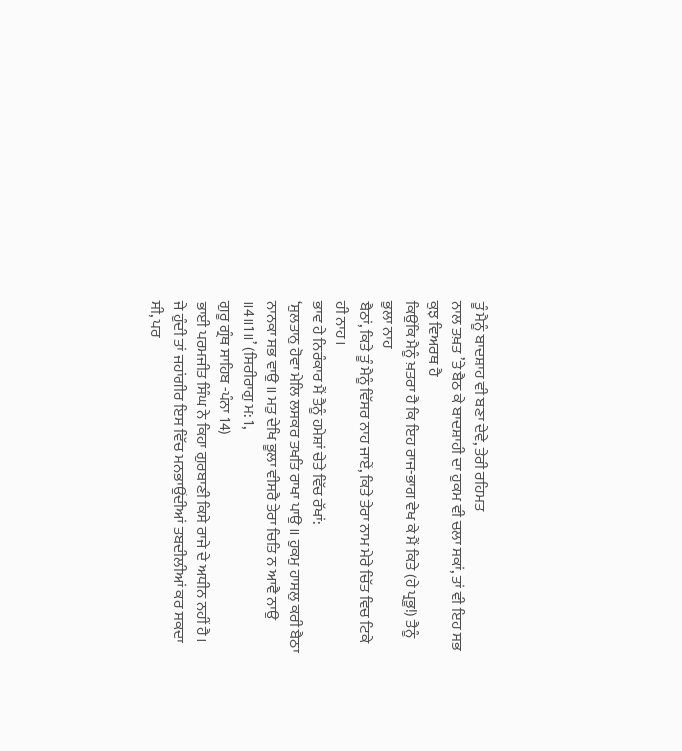ਤੂੰ ਮੈਨੂੰ ਬਾਦਸ਼ਾਹ ਵੀ ਬਣਾ ਦੇਵੇ, ਤੇਰੀ ਰਹਿਮਤ
ਨਾਲ ਤਖ਼ਤ ’ਤੇ ਬੈਠ ਕੇ ਬਾਦਸ਼ਾਹੀ ਦਾ ਹੁਕਮ ਵੀ ਚਲਾ ਸਕਾਂ, ਤਾਂ ਵੀ ਇਹ ਸਭ ਕੁਝ ਵਿਅਰਥ ਹੈ
ਕਿਉਂਕਿ ਮੈਨੂੰ ਖ਼ਤਰਾ ਹੈ ਕਿ ਇਹ ਰਾਜ-ਭਾਗ ਵੇਖ ਕੇ ਮੈਂ ਕਿਤੇ (ਹੇ ਪ੍ਰਭੂ!) ਤੈਨੂੰ ਭੁਲਾ ਨਾਹ
ਬੈਠਾਂ, ਕਿਤੇ ਤੂੰ ਮੈਨੂੰ ਵਿੱਸਰ ਨਾਹ ਜਾਏਂ, ਕਿਤੇ ਤੇਰਾ ਨਾਮ ਮੇਰੇ ਚਿੱਤ ਵਿਚ ਟਿਕੇ ਹੀ ਨਾਹ।
ਭਾਵ ਹੇ ਨਿਰੰਕਾਰ ਮੈਂ ਤੈਨੂੰ ਹਮੇਸ਼ਾਂ ਚੇਤੇ ਵਿੱਚ ਰੱਖਾਂ:
‘ਸੁਲਤਾਨੁ ਹੋਵਾ ਮੇਲਿ ਲਸਕਰ ਤਖਤਿ ਰਾਖਾ ਪਾਉ ॥ ਹੁਕਮੁ ਹਾਸਲੁ ਕਰੀ ਬੈਠਾ
ਨਾਨਕਾ ਸਭ ਵਾਉ ॥ ਮਤੁ ਦੇਖਿ ਭੂਲਾ ਵੀਸਰੈ ਤੇਰਾ ਚਿਤਿ ਨ ਆਵੈ ਨਾਉ ॥4॥1॥’ (ਸਿਰੀਰਾਗੁ ਮ: 1,
ਗੁਰੂ ਗ੍ਰੰਥ ਸਾਹਿਬ -ਪੰਨਾ 14)
ਭਾਈ ਪਰਮਜੀਤ ਸਿੰਘ ਨੇ ਕਿਹਾ ਗੁਰਬਾਣੀ ਕਿਸੇ ਰਾਜੇ ਦੇ ਅਧੀਨ ਨਹੀਂ ਹੈ।
ਜੇ ਹੁੰਦੀ ਤਾਂ ਜਹਾਂਗੀਰ ਇਸ ਵਿੱਚ ਮਨਭਾਉਂਦੀਆਂ ਤਬਦੀਲੀਆਂ ਕਰ ਸਕਦਾ ਸੀ, ਪਰ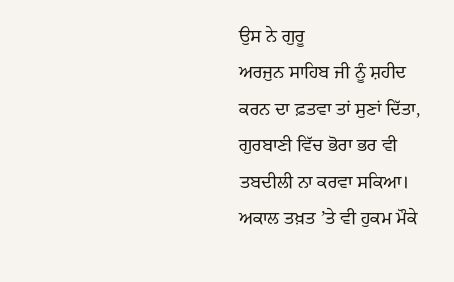ਉਸ ਨੇ ਗੁਰੂ
ਅਰਜੁਨ ਸਾਹਿਬ ਜੀ ਨੂੰ ਸ਼ਹੀਦ ਕਰਨ ਦਾ ਫ਼ਤਵਾ ਤਾਂ ਸੁਣਾਂ ਦਿੱਤਾ, ਗੁਰਬਾਣੀ ਵਿੱਚ ਭੋਰਾ ਭਰ ਵੀ
ਤਬਦੀਲੀ ਨਾ ਕਰਵਾ ਸਕਿਆ। ਅਕਾਲ ਤਖ਼ਤ ’ਤੇ ਵੀ ਹੁਕਮ ਮੌਕੇ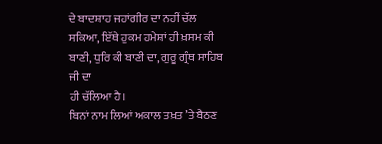ਦੇ ਬਾਦਸ਼ਾਹ ਜਹਾਂਗੀਰ ਦਾ ਨਹੀਂ ਚੱਲ
ਸਕਿਆ, ਇੱਥੇ ਹੁਕਮ ਹਮੇਸ਼ਾਂ ਹੀ ਖ਼ਸਮ ਕੀ ਬਾਣੀ, ਧੁਰਿ ਕੀ ਬਾਣੀ ਦਾ, ਗੁਰੂ ਗ੍ਰੰਥ ਸਾਹਿਬ ਜੀ ਦਾ
ਹੀ ਚੱਲਿਆ ਹੈ।
ਬਿਨਾਂ ਨਾਮ ਲਿਆਂ ਅਕਾਲ ਤਖ਼ਤ ’ਤੇ ਬੈਠਣ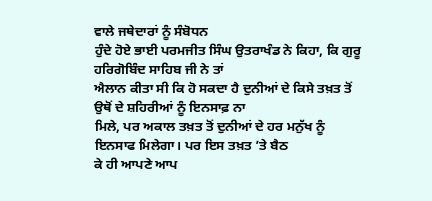ਵਾਲੇ ਜਥੇਦਾਰਾਂ ਨੂੰ ਸੰਬੋਧਨ
ਹੁੰਦੇ ਹੋਏ ਭਾਈ ਪਰਮਜੀਤ ਸਿੰਘ ਉਤਰਾਖੰਡ ਨੇ ਕਿਹਾ, ਕਿ ਗੁਰੂ ਹਰਿਗੋਬਿੰਦ ਸਾਹਿਬ ਜੀ ਨੇ ਤਾਂ
ਐਲਾਨ ਕੀਤਾ ਸੀ ਕਿ ਹੋ ਸਕਦਾ ਹੈ ਦੁਨੀਆਂ ਦੇ ਕਿਸੇ ਤਖ਼ਤ ਤੋਂ ਉਥੋਂ ਦੇ ਸ਼ਹਿਰੀਆਂ ਨੂੰ ਇਨਸਾਫ਼ ਨਾ
ਮਿਲੇ, ਪਰ ਅਕਾਲ ਤਖ਼ਤ ਤੋਂ ਦੁਨੀਆਂ ਦੇ ਹਰ ਮਨੁੱਖ ਨੂੰ ਇਨਸਾਫ ਮਿਲੇਗਾ। ਪਰ ਇਸ ਤਖ਼ਤ ’ਤੇ ਬੈਠ
ਕੇ ਹੀ ਆਪਣੇ ਆਪ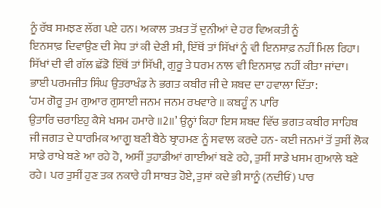ਨੂੰ ਰੱਬ ਸਮਝਣ ਲੱਗ ਪਏ ਹਨ। ਅਕਾਲ ਤਖ਼ਤ ਤੋਂ ਦੁਨੀਆਂ ਦੇ ਹਰ ਵਿਅਕਤੀ ਨੂੰ
ਇਨਸਾਫ਼ ਦਿਵਾਉਣ ਦੀ ਸੇਧ ਤਾਂ ਕੀ ਦੇਣੀ ਸੀ, ਇੱਥੋਂ ਤਾਂ ਸਿੱਖਾਂ ਨੂੰ ਵੀ ਇਨਸਾਫ਼ ਨਹੀਂ ਮਿਲ ਰਿਹਾ।
ਸਿੱਖਾਂ ਦੀ ਵੀ ਗੱਲ ਛੱਡੋ ਇੱਥੋਂ ਤਾਂ ਸਿੱਖੀ, ਗੁਰੂ ਤੇ ਧਰਮ ਨਾਲ ਵੀ ਇਨਸਾਫ਼ ਨਹੀਂ ਕੀਤਾ ਜਾਂਦਾ।
ਭਾਈ ਪਰਮਜੀਤ ਸਿੰਘ ਉਤਰਾਖੰਡ ਨੇ ਭਗਤ ਕਬੀਰ ਜੀ ਦੇ ਸ਼ਬਦ ਦਾ ਹਵਾਲਾ ਦਿੱਤਾ:
‘ਹਮ ਗੋਰੂ ਤੁਮ ਗੁਆਰ ਗੁਸਾਈ ਜਨਮ ਜਨਮ ਰਖਵਾਰੇ ॥ ਕਬਹੂੰ ਨ ਪਾਰਿ
ਉਤਾਰਿ ਚਰਾਇਹੁ ਕੈਸੇ ਖਸਮ ਹਮਾਰੇ ॥2॥’ ਉਨ੍ਹਾਂ ਕਿਹਾ ਇਸ ਸ਼ਬਦ ਵਿੱਚ ਭਗਤ ਕਬੀਰ ਸਾਹਿਬ
ਜੀ ਜਗਤ ਦੇ ਧਾਰਮਿਕ ਆਗੂ ਬਣੀ ਬੈਠੇ ਬ੍ਰਾਹਮਣ ਨੂੰ ਸਵਾਲ ਕਰਦੇ ਹਨ- ਕਈ ਜਨਮਾਂ ਤੋਂ ਤੁਸੀਂ ਲੋਕ
ਸਾਡੇ ਰਾਖੇ ਬਣੇ ਆ ਰਹੇ ਹੋ, ਅਸੀਂ ਤੁਹਾਡੀਆਂ ਗਾਈਆਂ ਬਣੇ ਰਹੇ, ਤੁਸੀਂ ਸਾਡੇ ਖਸਮ ਗੁਆਲੇ ਬਣੇ
ਰਹੇ। ਪਰ ਤੁਸੀਂ ਹੁਣ ਤਕ ਨਕਾਰੇ ਹੀ ਸਾਬਤ ਹੋਏ, ਤੁਸਾਂ ਕਦੇ ਭੀ ਸਾਨੂੰ (ਨਦੀਓਂ) ਪਾਰ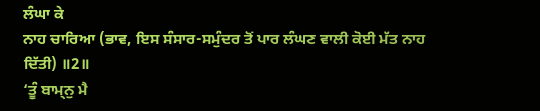ਲੰਘਾ ਕੇ
ਨਾਹ ਚਾਰਿਆ (ਭਾਵ, ਇਸ ਸੰਸਾਰ-ਸਮੁੰਦਰ ਤੋਂ ਪਾਰ ਲੰਘਣ ਵਾਲੀ ਕੋਈ ਮੱਤ ਨਾਹ ਦਿੱਤੀ) ॥2॥
‘ਤੂੰ ਬਾਮ੍ਨੁ ਮੈ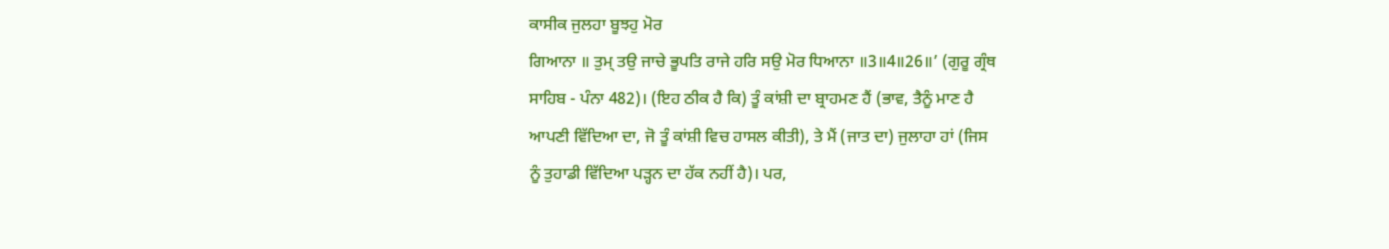ਕਾਸੀਕ ਜੁਲਹਾ ਬੂਝਹੁ ਮੋਰ
ਗਿਆਨਾ ॥ ਤੁਮ੍ ਤਉ ਜਾਚੇ ਭੂਪਤਿ ਰਾਜੇ ਹਰਿ ਸਉ ਮੋਰ ਧਿਆਨਾ ॥3॥4॥26॥’ (ਗੁਰੂ ਗ੍ਰੰਥ
ਸਾਹਿਬ - ਪੰਨਾ 482)। (ਇਹ ਠੀਕ ਹੈ ਕਿ) ਤੂੰ ਕਾਂਸ਼ੀ ਦਾ ਬ੍ਰਾਹਮਣ ਹੈਂ (ਭਾਵ, ਤੈਨੂੰ ਮਾਣ ਹੈ
ਆਪਣੀ ਵਿੱਦਿਆ ਦਾ, ਜੋ ਤੂੰ ਕਾਂਸ਼ੀ ਵਿਚ ਹਾਸਲ ਕੀਤੀ), ਤੇ ਮੈਂ (ਜਾਤ ਦਾ) ਜੁਲਾਹਾ ਹਾਂ (ਜਿਸ
ਨੂੰ ਤੁਹਾਡੀ ਵਿੱਦਿਆ ਪੜ੍ਹਨ ਦਾ ਹੱਕ ਨਹੀਂ ਹੈ)। ਪਰ,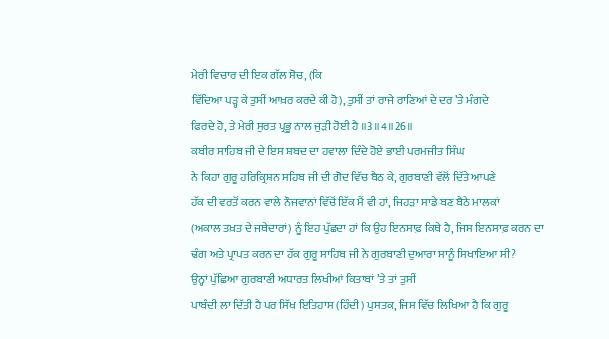ਮੇਰੀ ਵਿਚਾਰ ਦੀ ਇਕ ਗੱਲ ਸੋਚ, (ਕਿ
ਵਿੱਦਿਆ ਪੜ੍ਹ ਕੇ ਤੁਸੀਂ ਆਖ਼ਰ ਕਰਦੇ ਕੀ ਹੋ), ਤੁਸੀਂ ਤਾਂ ਰਾਜੇ ਰਾਣਿਆਂ ਦੇ ਦਰ ’ਤੇ ਮੰਗਦੇ
ਫਿਰਦੇ ਹੋ, ਤੇ ਮੇਰੀ ਸੁਰਤ ਪ੍ਰਭੂ ਨਾਲ ਜੁੜੀ ਹੋਈ ਹੈ ॥3॥4॥26॥
ਕਬੀਰ ਸਾਹਿਬ ਜੀ ਦੇ ਇਸ ਸ਼ਬਦ ਦਾ ਹਵਾਲਾ ਦਿੰਦੇ ਹੋਏ ਭਾਈ ਪਰਮਜੀਤ ਸਿੰਘ
ਨੇ ਕਿਹਾ ਗੁਰੂ ਹਰਿਕ੍ਰਿਸ਼ਨ ਸਹਿਬ ਜੀ ਦੀ ਗੋਦ ਵਿੱਚ ਬੈਠ ਕੇ, ਗੁਰਬਾਣੀ ਵੱਲੋਂ ਦਿੱਤੇ ਆਪਣੇ
ਹੱਕ ਦੀ ਵਰਤੋਂ ਕਰਨ ਵਾਲੇ ਨੌਜਵਾਨਾਂ ਵਿੱਚੋਂ ਇੱਕ ਮੈਂ ਵੀ ਹਾਂ, ਜਿਹੜਾ ਸਾਡੇ ਬਣ ਬੈਠੇ ਮਾਲਕਾਂ
(ਅਕਾਲ ਤਖ਼ਤ ਦੇ ਜਥੇਦਾਰਾਂ) ਨੂੰ ਇਹ ਪੁੱਛਦਾ ਹਾਂ ਕਿ ਉਹ ਇਨਸਾਫ਼ ਕਿਥੇ ਹੈ, ਜਿਸ ਇਨਸਾਫ਼ ਕਰਨ ਦਾ
ਢੰਗ ਅਤੇ ਪ੍ਰਾਪਤ ਕਰਨ ਦਾ ਹੱਕ ਗੁਰੂ ਸਾਹਿਬ ਜੀ ਨੇ ਗੁਰਬਾਣੀ ਦੁਆਰਾ ਸਾਨੂੰ ਸਿਖਾਇਆ ਸੀ?
ਉਨ੍ਹਾਂ ਪੁੱਛਿਆ ਗੁਰਬਾਣੀ ਅਧਾਰਤ ਲਿਖੀਆਂ ਕਿਤਾਬਾਂ ’ਤੇ ਤਾਂ ਤੁਸੀਂ
ਪਾਬੰਦੀ ਲਾ ਦਿੱਤੀ ਹੈ ਪਰ ਸਿੱਖ ਇਤਿਹਾਸ (ਹਿੰਦੀ) ਪੁਸਤਕ, ਜਿਸ ਵਿੱਚ ਲਿਖਿਆ ਹੈ ਕਿ ਗੁਰੂ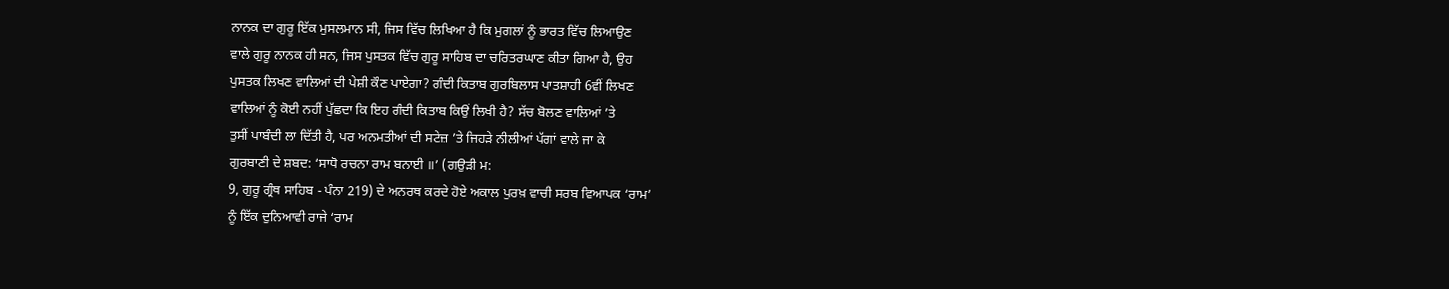ਨਾਨਕ ਦਾ ਗੁਰੂ ਇੱਕ ਮੁਸਲਮਾਨ ਸੀ, ਜਿਸ ਵਿੱਚ ਲਿਖਿਆ ਹੈ ਕਿ ਮੁਗਲਾਂ ਨੂੰ ਭਾਰਤ ਵਿੱਚ ਲਿਆਉਣ
ਵਾਲੇ ਗੁਰੂ ਨਾਨਕ ਹੀ ਸਨ, ਜਿਸ ਪੁਸਤਕ ਵਿੱਚ ਗੁਰੂ ਸਾਹਿਬ ਦਾ ਚਰਿਤਰਘਾਣ ਕੀਤਾ ਗਿਆ ਹੈ, ਉਹ
ਪੁਸਤਕ ਲਿਖਣ ਵਾਲਿਆਂ ਦੀ ਪੇਸ਼ੀ ਕੌਣ ਪਾਏਗਾ? ਗੰਦੀ ਕਿਤਾਬ ਗੁਰਬਿਲਾਸ ਪਾਤਸ਼ਾਹੀ 6ਵੀਂ ਲਿਖਣ
ਵਾਲਿਆਂ ਨੂੰ ਕੋਈ ਨਹੀਂ ਪੁੱਛਦਾ ਕਿ ਇਹ ਗੰਦੀ ਕਿਤਾਬ ਕਿਉਂ ਲਿਖੀ ਹੈ? ਸੱਚ ਬੋਲਣ ਵਾਲਿਆਂ ’ਤੇ
ਤੁਸੀਂ ਪਾਬੰਦੀ ਲਾ ਦਿੱਤੀ ਹੈ, ਪਰ ਅਨਮਤੀਆਂ ਦੀ ਸਟੇਜ਼ ’ਤੇ ਜਿਹੜੇ ਨੀਲੀਆਂ ਪੱਗਾਂ ਵਾਲੇ ਜਾ ਕੇ
ਗੁਰਬਾਣੀ ਦੇ ਸ਼ਬਦ: ‘ਸਾਧੋ ਰਚਨਾ ਰਾਮ ਬਨਾਈ ॥’ (ਗਉੜੀ ਮ:
9, ਗੁਰੂ ਗ੍ਰੰਥ ਸਾਹਿਬ - ਪੰਨਾ 219) ਦੇ ਅਨਰਥ ਕਰਦੇ ਹੋਏ ਅਕਾਲ ਪੁਰਖ਼ ਵਾਚੀ ਸਰਬ ਵਿਆਪਕ ‘ਰਾਮ’
ਨੂੰ ਇੱਕ ਦੁਨਿਆਵੀ ਰਾਜੇ ‘ਰਾਮ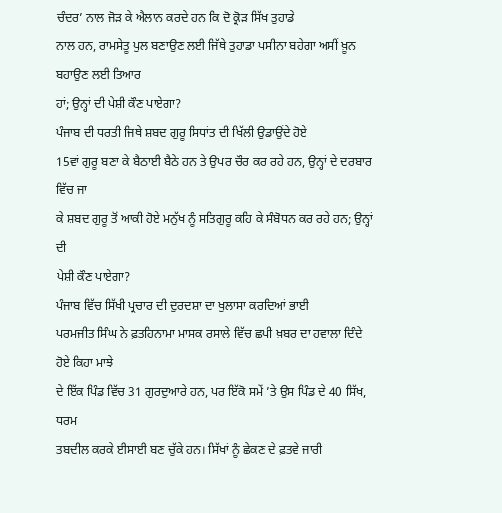ਚੰਦਰ’ ਨਾਲ ਜੋੜ ਕੇ ਐਲਾਨ ਕਰਦੇ ਹਨ ਕਿ ਦੋ ਕ੍ਰੋੜ ਸਿੱਖ ਤੁਹਾਡੇ
ਨਾਲ ਹਨ, ਰਾਮਸੇਤੂ ਪੁਲ ਬਣਾਉਣ ਲਈ ਜਿੱਥੇ ਤੁਹਾਡਾ ਪਸੀਨਾ ਬਹੇਗਾ ਅਸੀਂ ਖ਼ੂਨ ਬਹਾਉਣ ਲਈ ਤਿਆਰ
ਹਾਂ; ਉਨ੍ਹਾਂ ਦੀ ਪੇਸ਼ੀ ਕੌਣ ਪਾਏਗਾ?
ਪੰਜਾਬ ਦੀ ਧਰਤੀ ਜਿਥੇ ਸ਼ਬਦ ਗੁਰੂ ਸਿਧਾਂਤ ਦੀ ਖਿੱਲੀ ਉਡਾਉਂਦੇ ਹੋਏ
15ਵਾਂ ਗੁਰੂ ਬਣਾ ਕੇ ਬੈਠਾਈ ਬੈਠੇ ਹਨ ਤੇ ਉਪਰ ਚੌਰ ਕਰ ਰਹੇ ਹਨ, ਉਨ੍ਹਾਂ ਦੇ ਦਰਬਾਰ ਵਿੱਚ ਜਾ
ਕੇ ਸ਼ਬਦ ਗੁਰੂ ਤੋਂ ਆਕੀ ਹੋਏ ਮਨੁੱਖ ਨੂੰ ਸਤਿਗੁਰੂ ਕਹਿ ਕੇ ਸੰਬੋਧਨ ਕਰ ਰਹੇ ਹਨ; ਉਨ੍ਹਾਂ ਦੀ
ਪੇਸ਼ੀ ਕੌਣ ਪਾਏਗਾ?
ਪੰਜਾਬ ਵਿੱਚ ਸਿੱਖੀ ਪ੍ਰਚਾਰ ਦੀ ਦੁਰਦਸ਼ਾ ਦਾ ਖੁਲਾਸਾ ਕਰਦਿਆਂ ਭਾਈ
ਪਰਮਜੀਤ ਸਿੰਘ ਨੇ ਫ਼ਤਹਿਨਾਮਾ ਮਾਸਕ ਰਸਾਲੇ ਵਿੱਚ ਛਪੀ ਖ਼ਬਰ ਦਾ ਹਵਾਲਾ ਦਿੰਦੇ ਹੋਏ ਕਿਹਾ ਮਾਝੇ
ਦੇ ਇੱਕ ਪਿੰਡ ਵਿੱਚ 31 ਗੁਰਦੁਆਰੇ ਹਨ, ਪਰ ਇੱਕੋ ਸਮੇਂ ’ਤੇ ਉਸ ਪਿੰਡ ਦੇ 40 ਸਿੱਖ, ਧਰਮ
ਤਬਦੀਲ ਕਰਕੇ ਈਸਾਈ ਬਣ ਚੁੱਕੇ ਹਨ। ਸਿੱਖਾਂ ਨੂੰ ਛੇਕਣ ਦੇ ਫ਼ਤਵੇ ਜਾਰੀ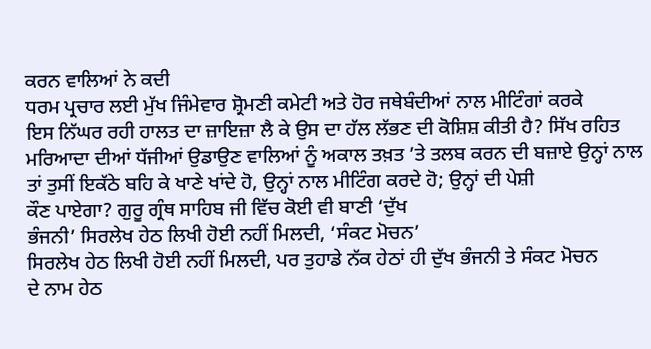ਕਰਨ ਵਾਲਿਆਂ ਨੇ ਕਦੀ
ਧਰਮ ਪ੍ਰਚਾਰ ਲਈ ਮੁੱਖ ਜਿੰਮੇਵਾਰ ਸ਼੍ਰੋਮਣੀ ਕਮੇਟੀ ਅਤੇ ਹੋਰ ਜਥੇਬੰਦੀਆਂ ਨਾਲ ਮੀਟਿੰਗਾਂ ਕਰਕੇ
ਇਸ ਨਿੱਘਰ ਰਹੀ ਹਾਲਤ ਦਾ ਜ਼ਾਇਜ਼ਾ ਲੈ ਕੇ ਉਸ ਦਾ ਹੱਲ ਲੱਭਣ ਦੀ ਕੋਸ਼ਿਸ਼ ਕੀਤੀ ਹੈ? ਸਿੱਖ ਰਹਿਤ
ਮਰਿਆਦਾ ਦੀਆਂ ਧੱਜੀਆਂ ਉਡਾਉਣ ਵਾਲਿਆਂ ਨੂੰ ਅਕਾਲ ਤਖ਼ਤ ’ਤੇ ਤਲਬ ਕਰਨ ਦੀ ਬਜ਼ਾਏ ਉਨ੍ਹਾਂ ਨਾਲ
ਤਾਂ ਤੁਸੀਂ ਇਕੱਠੇ ਬਹਿ ਕੇ ਖਾਣੇ ਖਾਂਦੇ ਹੋ, ਉਨ੍ਹਾਂ ਨਾਲ ਮੀਟਿੰਗ ਕਰਦੇ ਹੋ; ਉਨ੍ਹਾਂ ਦੀ ਪੇਸ਼ੀ
ਕੌਣ ਪਾਏਗਾ? ਗੁਰੂ ਗ੍ਰੰਥ ਸਾਹਿਬ ਜੀ ਵਿੱਚ ਕੋਈ ਵੀ ਬਾਣੀ ‘ਦੁੱਖ
ਭੰਜਨੀ’ ਸਿਰਲੇਖ ਹੇਠ ਲਿਖੀ ਹੋਈ ਨਹੀਂ ਮਿਲਦੀ, ‘ਸੰਕਟ ਮੋਚਨ’
ਸਿਰਲੇਖ ਹੇਠ ਲਿਖੀ ਹੋਈ ਨਹੀਂ ਮਿਲਦੀ, ਪਰ ਤੁਹਾਡੇ ਨੱਕ ਹੇਠਾਂ ਹੀ ਦੁੱਖ ਭੰਜਨੀ ਤੇ ਸੰਕਟ ਮੋਚਨ
ਦੇ ਨਾਮ ਹੇਠ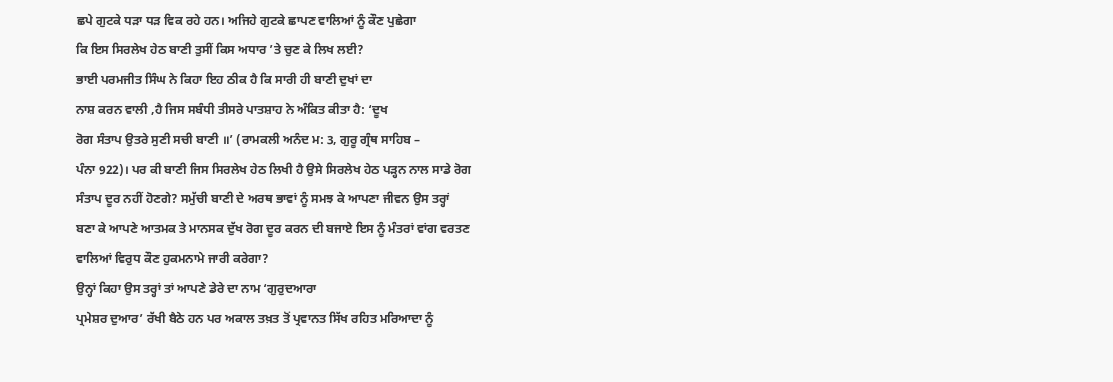ਛਪੇ ਗੁਟਕੇ ਧੜਾ ਧੜ ਵਿਕ ਰਹੇ ਹਨ। ਅਜਿਹੇ ਗੁਟਕੇ ਛਾਪਣ ਵਾਲਿਆਂ ਨੂੰ ਕੌਣ ਪੁਛੇਗਾ
ਕਿ ਇਸ ਸਿਰਲੇਖ ਹੇਠ ਬਾਣੀ ਤੁਸੀਂ ਕਿਸ ਅਧਾਰ ’ਤੇ ਚੁਣ ਕੇ ਲਿਖ ਲਈ?
ਭਾਈ ਪਰਮਜੀਤ ਸਿੰਘ ਨੇ ਕਿਹਾ ਇਹ ਠੀਕ ਹੈ ਕਿ ਸਾਰੀ ਹੀ ਬਾਣੀ ਦੁਖਾਂ ਦਾ
ਨਾਸ਼ ਕਰਨ ਵਾਲੀ ,ਹੈ ਜਿਸ ਸਬੰਧੀ ਤੀਸਰੇ ਪਾਤਸ਼ਾਹ ਨੇ ਅੰਕਿਤ ਕੀਤਾ ਹੈ: ‘ਦੂਖ
ਰੋਗ ਸੰਤਾਪ ਉਤਰੇ ਸੁਣੀ ਸਚੀ ਬਾਣੀ ॥’ (ਰਾਮਕਲੀ ਅਨੰਦ ਮ: 3, ਗੁਰੂ ਗ੍ਰੰਥ ਸਾਹਿਬ –
ਪੰਨਾ 922)। ਪਰ ਕੀ ਬਾਣੀ ਜਿਸ ਸਿਰਲੇਖ ਹੇਠ ਲਿਖੀ ਹੈ ਉਸੇ ਸਿਰਲੇਖ ਹੇਠ ਪੜ੍ਹਨ ਨਾਲ ਸਾਡੇ ਰੋਗ
ਸੰਤਾਪ ਦੂਰ ਨਹੀਂ ਹੋਣਗੇ? ਸਮੁੱਚੀ ਬਾਣੀ ਦੇ ਅਰਥ ਭਾਵਾਂ ਨੂੰ ਸਮਝ ਕੇ ਆਪਣਾ ਜੀਵਨ ਉਸ ਤਰ੍ਹਾਂ
ਬਣਾ ਕੇ ਆਪਣੇ ਆਤਮਕ ਤੇ ਮਾਨਸਕ ਦੁੱਖ ਰੋਗ ਦੂਰ ਕਰਨ ਦੀ ਬਜਾਏ ਇਸ ਨੂੰ ਮੰਤਰਾਂ ਵਾਂਗ ਵਰਤਣ
ਵਾਲਿਆਂ ਵਿਰੁਧ ਕੌਣ ਹੁਕਮਨਾਮੇ ਜਾਰੀ ਕਰੇਗਾ?
ਉਨ੍ਹਾਂ ਕਿਹਾ ਉਸ ਤਰ੍ਹਾਂ ਤਾਂ ਆਪਣੇ ਡੇਰੇ ਦਾ ਨਾਮ ‘ਗੁਰੁਦਆਰਾ
ਪ੍ਰਮੇਸ਼ਰ ਦੁਆਰ’ ਰੱਖੀ ਬੈਠੇ ਹਨ ਪਰ ਅਕਾਲ ਤਖ਼ਤ ਤੋਂ ਪ੍ਰਵਾਨਤ ਸਿੱਖ ਰਹਿਤ ਮਰਿਆਦਾ ਨੂੰ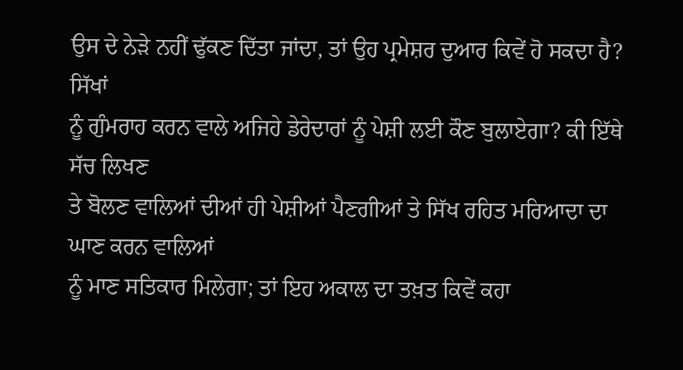ਉਸ ਦੇ ਨੇੜੇ ਨਹੀਂ ਢੁੱਕਣ ਦਿੱਤਾ ਜਾਂਦਾ, ਤਾਂ ਉਹ ਪ੍ਰਮੇਸ਼ਰ ਦੁਆਰ ਕਿਵੇਂ ਹੋ ਸਕਦਾ ਹੈ? ਸਿੱਖਾਂ
ਨੂੰ ਗੁੰਮਰਾਹ ਕਰਨ ਵਾਲੇ ਅਜਿਹੇ ਡੇਰੇਦਾਰਾਂ ਨੂੰ ਪੇਸ਼ੀ ਲਈ ਕੌਣ ਬੁਲਾਏਗਾ? ਕੀ ਇੱਥੇ ਸੱਚ ਲਿਖਣ
ਤੇ ਬੋਲਣ ਵਾਲਿਆਂ ਦੀਆਂ ਹੀ ਪੇਸ਼ੀਆਂ ਪੈਣਗੀਆਂ ਤੇ ਸਿੱਖ ਰਹਿਤ ਮਰਿਆਦਾ ਦਾ ਘਾਣ ਕਰਨ ਵਾਲਿਆਂ
ਨੂੰ ਮਾਣ ਸਤਿਕਾਰ ਮਿਲੇਗਾ; ਤਾਂ ਇਹ ਅਕਾਲ ਦਾ ਤਖ਼ਤ ਕਿਵੇਂ ਕਹਾ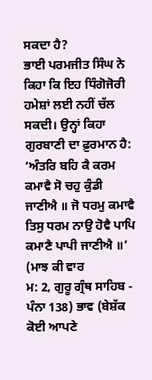ਸਕਦਾ ਹੈ?
ਭਾਈ ਪਰਮਜੀਤ ਸਿੰਘ ਨੇ ਕਿਹਾ ਕਿ ਇਹ ਧਿੰਗੋਜੋਰੀ ਹਮੇਸ਼ਾਂ ਲਈ ਨਹੀਂ ਚੱਲ
ਸਕਦੀ। ਉਨ੍ਹਾਂ ਕਿਹਾ ਗੁਰਬਾਣੀ ਦਾ ਫ਼ੁਰਮਾਨ ਹੈ: ‘ਅੰਤਰਿ ਬਹਿ ਕੈ ਕਰਮ ਕਮਾਵੈ ਸੋ ਚਹੁ ਕੁੰਡੀ
ਜਾਣੀਐ ॥ ਜੋ ਧਰਮੁ ਕਮਾਵੈ ਤਿਸੁ ਧਰਮ ਨਾਉ ਹੋਵੈ ਪਾਪਿ ਕਮਾਣੈ ਪਾਪੀ ਜਾਣੀਐ ॥’ (ਮਾਝ ਕੀ ਵਾਰ
ਮ: 2, ਗੁਰੂ ਗ੍ਰੰਥ ਸਾਹਿਬ - ਪੰਨਾ 138) ਭਾਵ (ਬੇਸ਼ੱਕ ਕੋਈ ਆਪਣੇ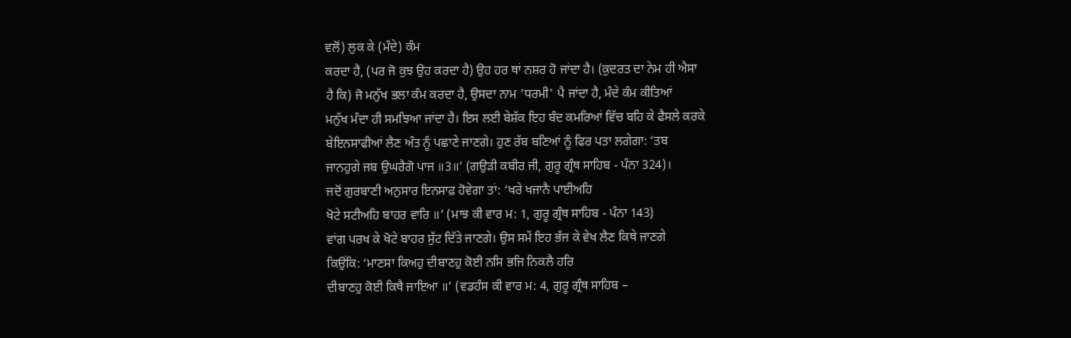ਵਲੋਂ) ਲੁਕ ਕੇ (ਮੰਦੇ) ਕੰਮ
ਕਰਦਾ ਹੈ, (ਪਰ ਜੋ ਕੁਝ ਉਹ ਕਰਦਾ ਹੈ) ਉਹ ਹਰ ਥਾਂ ਨਸ਼ਰ ਹੋ ਜਾਂਦਾ ਹੈ। (ਕੁਦਰਤ ਦਾ ਨੇਮ ਹੀ ਐਸਾ
ਹੈ ਕਿ) ਜੋ ਮਨੁੱਖ ਭਲਾ ਕੰਮ ਕਰਦਾ ਹੈ, ਉਸਦਾ ਨਾਮ 'ਧਰਮੀ' ਪੈ ਜਾਂਦਾ ਹੈ, ਮੰਦੇ ਕੰਮ ਕੀਤਿਆਂ
ਮਨੁੱਖ ਮੰਦਾ ਹੀ ਸਮਝਿਆ ਜਾਂਦਾ ਹੈ। ਇਸ ਲਈ ਬੇਸ਼ੱਕ ਇਹ ਬੰਦ ਕਮਰਿਆਂ ਵਿੱਚ ਬਹਿ ਕੇ ਫੈਸਲੇ ਕਰਕੇ
ਬੇਇਨਸਾਫੀਆਂ ਲੈਣ ਅੰਤ ਨੂੰ ਪਛਾਣੇ ਜਾਣਗੇ। ਹੁਣ ਰੱਬ ਬਣਿਆਂ ਨੂੰ ਫਿਰ ਪਤਾ ਲਗੇਗਾ: ‘ਤਬ
ਜਾਨਹੁਗੇ ਜਬ ਉਘਰੈਗੋ ਪਾਜ ॥3॥’ (ਗਉੜੀ ਕਬੀਰ ਜੀ, ਗੁਰੂ ਗ੍ਰੰਥ ਸਾਹਿਬ - ਪੰਨਾ 324)।
ਜਦੋਂ ਗੁਰਬਾਣੀ ਅਨੁਸਾਰ ਇਨਸਾਫ਼ ਹੋਵੇਗਾ ਤਾਂ: ‘ਖਰੇ ਖਜਾਨੈ ਪਾਈਅਹਿ
ਖੋਟੇ ਸਟੀਅਹਿ ਬਾਹਰ ਵਾਰਿ ॥’ (ਮਾਝ ਕੀ ਵਾਰ ਮ: 1, ਗੁਰੂ ਗ੍ਰੰਥ ਸਾਹਿਬ - ਪੰਨਾ 143)
ਵਾਂਗ ਪਰਖ ਕੇ ਖੋਟੇ ਬਾਹਰ ਸੁੱਟ ਦਿੱਤੇ ਜਾਣਗੇ। ਉਸ ਸਮੇਂ ਇਹ ਭੱਜ ਕੇ ਵੇਖ ਲੈਣ ਕਿਥੇ ਜਾਣਗੇ
ਕਿਉਂਕਿ: ‘ਮਾਣਸਾ ਕਿਅਹੁ ਦੀਬਾਣਹੁ ਕੋਈ ਨਸਿ ਭਜਿ ਨਿਕਲੈ ਹਰਿ
ਦੀਬਾਣਹੁ ਕੋਈ ਕਿਥੈ ਜਾਇਆ ॥’ (ਵਡਹੰਸ ਕੀ ਵਾਰ ਮ: 4, ਗੁਰੂ ਗ੍ਰੰਥ ਸਾਹਿਬ –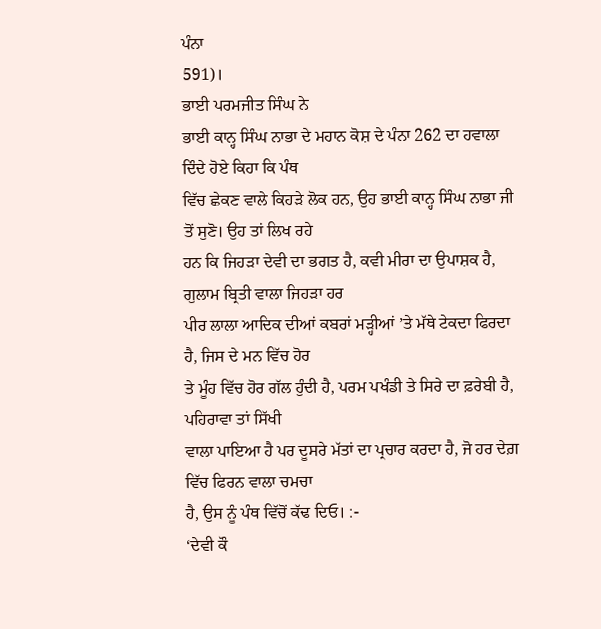ਪੰਨਾ
591)।
ਭਾਈ ਪਰਮਜੀਤ ਸਿੰਘ ਨੇ
ਭਾਈ ਕਾਨ੍ਹ ਸਿੰਘ ਨਾਭਾ ਦੇ ਮਹਾਨ ਕੋਸ਼ ਦੇ ਪੰਨਾ 262 ਦਾ ਹਵਾਲਾ ਦਿੰਦੇ ਹੋਏ ਕਿਹਾ ਕਿ ਪੰਥ
ਵਿੱਚ ਛੇਕਣ ਵਾਲੇ ਕਿਹੜੇ ਲੋਕ ਹਨ, ਉਹ ਭਾਈ ਕਾਨ੍ਹ ਸਿੰਘ ਨਾਭਾ ਜੀ ਤੋਂ ਸੁਣੋ। ਉਹ ਤਾਂ ਲਿਖ ਰਹੇ
ਹਨ ਕਿ ਜਿਹੜਾ ਦੇਵੀ ਦਾ ਭਗਤ ਹੈ, ਕਵੀ ਮੀਰਾ ਦਾ ਉਪਾਸ਼ਕ ਹੈ, ਗੁਲਾਮ ਬ੍ਰਿਤੀ ਵਾਲਾ ਜਿਹੜਾ ਹਰ
ਪੀਰ ਲਾਲਾ ਆਦਿਕ ਦੀਆਂ ਕਬਰਾਂ ਮੜ੍ਹੀਆਂ ’ਤੇ ਮੱਥੇ ਟੇਕਦਾ ਫਿਰਦਾ ਹੈ, ਜਿਸ ਦੇ ਮਨ ਵਿੱਚ ਹੋਰ
ਤੇ ਮੂੰਹ ਵਿੱਚ ਹੋਰ ਗੱਲ ਹੁੰਦੀ ਹੈ, ਪਰਮ ਪਖੰਡੀ ਤੇ ਸਿਰੇ ਦਾ ਫ਼ਰੇਬੀ ਹੈ, ਪਹਿਰਾਵਾ ਤਾਂ ਸਿੱਖੀ
ਵਾਲਾ ਪਾਇਆ ਹੈ ਪਰ ਦੂਸਰੇ ਮੱਤਾਂ ਦਾ ਪ੍ਰਚਾਰ ਕਰਦਾ ਹੈ, ਜੋ ਹਰ ਦੇਗ਼ ਵਿੱਚ ਫਿਰਨ ਵਾਲਾ ਚਮਚਾ
ਹੈ, ਉਸ ਨੂੰ ਪੰਥ ਵਿੱਚੋਂ ਕੱਢ ਦਿਓ। :-
‘ਦੇਵੀ ਕੌ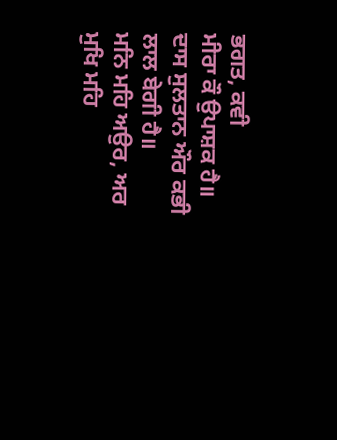ਭਗਤ, ਕਵੀ
ਮੀਰਾ ਕੌ ਉਪਾਸ਼ਕ ਹੈ॥
ਦਾਸ ਸੁਲਤਾਨ ਔਰ ਕਭੀ ਲਾਲ ਬੇਗੀ ਹੈ॥
ਮਨਿ ਮਹਿ ਅਉਰ, ਅਰ ਮੁਖਿ ਮਹਿ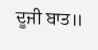ਦੂਜੀ ਬਾਤ॥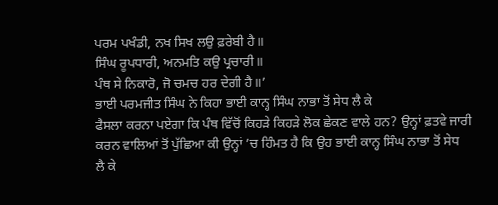ਪਰਮ ਪਖੰਡੀ, ਨਖ ਸਿਖ ਲਉ ਫ਼ਰੇਬੀ ਹੈ॥
ਸਿੰਘ ਰੂਪਧਾਰੀ, ਅਨਮਤਿ ਕਉ ਪ੍ਰਚਾਰੀ॥
ਪੰਥ ਸੇ ਨਿਕਾਰੋ, ਜੋ ਚਮਚ ਹਰ ਦੇਗੀ ਹੈ॥’
ਭਾਈ ਪਰਮਜੀਤ ਸਿੰਘ ਨੇ ਕਿਹਾ ਭਾਈ ਕਾਨ੍ਹ ਸਿੰਘ ਨਾਭਾ ਤੋਂ ਸੇਧ ਲੈ ਕੇ
ਫੈਸਲਾ ਕਰਨਾ ਪਏਗਾ ਕਿ ਪੰਥ ਵਿੱਚੋਂ ਕਿਹੜੇ ਕਿਹੜੇ ਲੋਕ ਛੇਕਣ ਵਾਲੇ ਹਨ? ਉਨ੍ਹਾਂ ਫ਼ਤਵੇ ਜਾਰੀ
ਕਰਨ ਵਾਲਿਆਂ ਤੋਂ ਪੁੱਛਿਆ ਕੀ ਉਨ੍ਹਾਂ ’ਚ ਹਿੰਮਤ ਹੈ ਕਿ ਉਹ ਭਾਈ ਕਾਨ੍ਹ ਸਿੰਘ ਨਾਭਾ ਤੋਂ ਸੇਧ
ਲੈ ਕੇ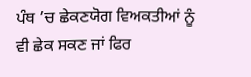ਪੰਥ ’ਚ ਛੇਕਣਯੋਗ ਵਿਅਕਤੀਆਂ ਨੂੰ ਵੀ ਛੇਕ ਸਕਣ ਜਾਂ ਫਿਰ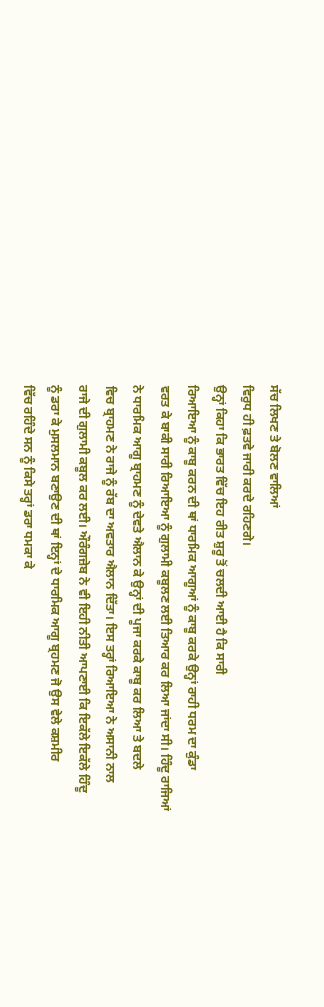ਸੱਚ ਲਿਖਣ ਤੇ ਬੋਲਣ ਵਾਲਿਆਂ
ਵਿਰੁਧ ਹੀ ਫ਼ਤਵੇ ਜਾਰੀ ਕਰਦੇ ਰਹਿਣਗੇ।
ਉਨ੍ਹਾਂ ਕਿਹਾ ਕਿ ਭਾਰਤ ਵਿੱਚ ਇਹ ਰੀਤ ਸ਼ੁਰੂ ਤੋਂ ਚਲਦੀ ਆਈ ਹੈ ਕਿ ਸਾਰੀ
ਰਿਆਇਆ ਨੂੰ ਕਾਬੂ ਕਰਨ ਦੀ ਥਾਂ ਧਾਰਮਿਕ ਆਗੂਆਂ ਨੂੰ ਕਾਬੂ ਕਰਕੇ ਉਨ੍ਹਾਂ ਰਾਹੀ ਧਰਮ ਦਾ ਕੁੰਡਾ
ਵਰਤ ਕੇ ਬਾਕੀ ਸਾਰੀ ਰਿਆਇਆ ਨੂੰ ਗੁਲਾਮੀ ਕਬੂਲਣ ਲਈ ਤਿਆਰ ਕਰ ਲਿਆ ਜਾਂਦਾ ਸੀ। ਹਿੰਦੂ ਰਾਜਿਆਂ
ਨੇ ਧਾਰਮਿਕ ਆਗੂ ਬ੍ਰਾਹਮਣ ਨੂੰ ਦੇਵਤੇ ਐਲਾਨ ਕੇ ਉਨ੍ਹਾਂ ਦੀ ਪੂਜਾ ਕਰਕੇ ਕਾਬੂ ਕਰ ਲਿਆ ਤੇ ਬਦਲੇ
ਵਿਚ ਬ੍ਰਾਹਮਣ ਨੇ ਰਾਜੇ ਨੂੰ ਰੱਬ ਦਾ ਅਵਤਾਰ ਐਲਾਨ ਦਿੱਤਾ। ਇਸ ਤਰ੍ਹਾਂ ਰਿਆਇਆ ਨੇ ਅਸਾਨੀ ਨਾਲ
ਰਾਜੇ ਦੀ ਗੁਲਾਮੀ ਕਬੂਲ ਕਰ ਲਈ। ਔਰੰਗਜ਼ੇਬ ਨੇ ਵੀ ਇਹੀ ਨੀਤੀ ਆਪਣਾਈ ਕਿ ਇਕੱਲੇ ਇਕੱਲੇ ਹਿੰਦੂ
ਨੂੰ ਡਰਾ ਕੇ ਮੁਸਲਮਾਨ ਬਣਾਉਣ ਦੀ ਥਾਂ ਇਨ੍ਹਾਂ ਦੇ ਧਾਰਮਿਕ ਆਗੂ ਬ੍ਰਹਮਣ ਜੋ ਉਸ ਵੇਲੇ ਕਸ਼ਮੀਰ
ਵਿੱਚ ਰਹਿੰਦੇ ਸਨ ਨੂੰ ਕਿਸੇ ਤਰ੍ਹਾਂ ਡਰਾ ਧਮਕਾ ਕੇ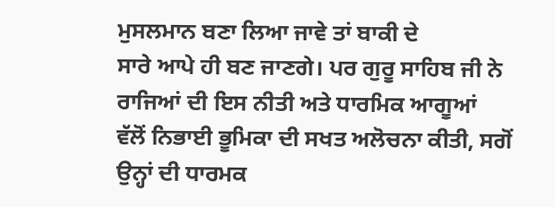ਮੁਸਲਮਾਨ ਬਣਾ ਲਿਆ ਜਾਵੇ ਤਾਂ ਬਾਕੀ ਦੇ
ਸਾਰੇ ਆਪੇ ਹੀ ਬਣ ਜਾਣਗੇ। ਪਰ ਗੁਰੂ ਸਾਹਿਬ ਜੀ ਨੇ ਰਾਜਿਆਂ ਦੀ ਇਸ ਨੀਤੀ ਅਤੇ ਧਾਰਮਿਕ ਆਗੂਆਂ
ਵੱਲੋਂ ਨਿਭਾਈ ਭੂਮਿਕਾ ਦੀ ਸਖਤ ਅਲੋਚਨਾ ਕੀਤੀ, ਸਗੋਂ ਉਨ੍ਹਾਂ ਦੀ ਧਾਰਮਕ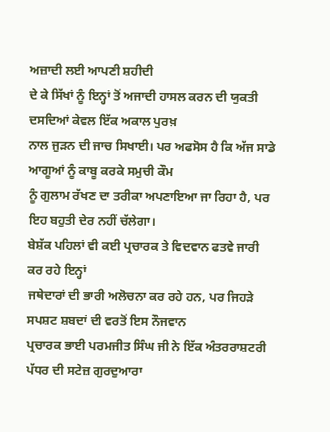ਅਜ਼ਾਦੀ ਲਈ ਆਪਣੀ ਸ਼ਹੀਦੀ
ਦੇ ਕੇ ਸਿੱਖਾਂ ਨੂੰ ਇਨ੍ਹਾਂ ਤੋਂ ਅਜਾਦੀ ਹਾਸਲ ਕਰਨ ਦੀ ਯੁਕਤੀ ਦਸਦਿਆਂ ਕੇਵਲ ਇੱਕ ਅਕਾਲ ਪੁਰਖ਼
ਨਾਲ ਜੁੜਨ ਦੀ ਜਾਚ ਸਿਖਾਈ। ਪਰ ਅਫਸੋਸ ਹੈ ਕਿ ਅੱਜ ਸਾਡੇ ਆਗੂਆਂ ਨੂੰ ਕਾਬੂ ਕਰਕੇ ਸਮੁਚੀ ਕੌਮ
ਨੂੰ ਗੁਲਾਮ ਰੱਖਣ ਦਾ ਤਰੀਕਾ ਅਪਣਾਇਆ ਜਾ ਰਿਹਾ ਹੈ, ਪਰ ਇਹ ਬਹੁਤੀ ਦੇਰ ਨਹੀਂ ਚੱਲੇਗਾ।
ਬੇਸ਼ੱਕ ਪਹਿਲਾਂ ਵੀ ਕਈ ਪ੍ਰਚਾਰਕ ਤੇ ਵਿਦਵਾਨ ਫਤਵੇ ਜਾਰੀ ਕਰ ਰਹੇ ਇਨ੍ਹਾਂ
ਜਥੇਦਾਰਾਂ ਦੀ ਭਾਰੀ ਅਲੋਚਨਾ ਕਰ ਰਹੇ ਹਨ, ਪਰ ਜਿਹੜੇ ਸਪਸ਼ਟ ਸ਼ਬਦਾਂ ਦੀ ਵਰਤੋਂ ਇਸ ਨੌਜਵਾਨ
ਪ੍ਰਚਾਰਕ ਭਾਈ ਪਰਮਜੀਤ ਸਿੰਘ ਜੀ ਨੇ ਇੱਕ ਅੰਤਰਰਾਸ਼ਟਰੀ
ਪੱਧਰ ਦੀ ਸਟੇਜ਼ ਗੁਰਦੁਆਰਾ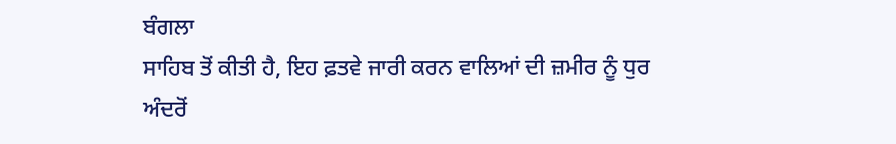ਬੰਗਲਾ
ਸਾਹਿਬ ਤੋਂ ਕੀਤੀ ਹੈ, ਇਹ ਫ਼ਤਵੇ ਜਾਰੀ ਕਰਨ ਵਾਲਿਆਂ ਦੀ ਜ਼ਮੀਰ ਨੂੰ ਧੁਰ ਅੰਦਰੋਂ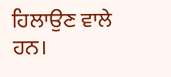ਹਿਲਾਉਣ ਵਾਲੇ
ਹਨ।